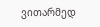ვითარმედ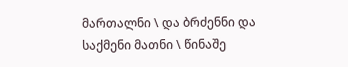მართალნი \ და ბრძენნი და საქმენი მათნი \ წინაშე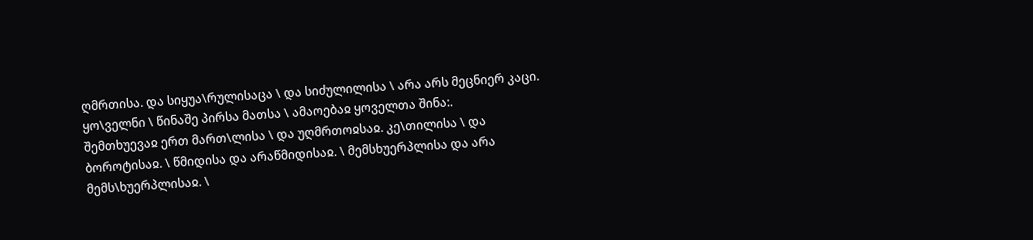ღმრთისა. და სიყუა\რულისაცა \ და სიძულილისა \ არა არს მეცნიერ კაცი. ყო\ველნი \ წინაშე პირსა მათსა \ ამაოებაჲ ყოველთა შინა:.
შემთხუევაჲ ერთ მართ\ლისა \ და უღმრთოჲსაჲ. კე\თილისა \ და ბოროტისაჲ. \ წმიდისა და არაწმიდისაჲ. \ მემსხუერპლისა და არა მემს\ხუერპლისაჲ. \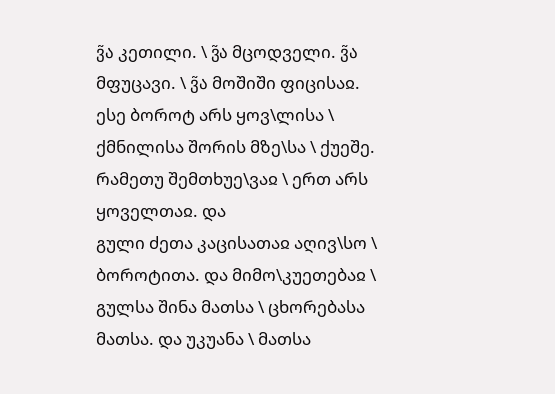ვ̃ა კეთილი. \ ვ̃ა მცოდველი. ვ̃ა მფუცავი. \ ვ̃ა მოშიში ფიცისაჲ.
ესე ბოროტ არს ყოვ\ლისა \ ქმნილისა შორის მზე\სა \ ქუეშე. რამეთუ შემთხუე\ვაჲ \ ერთ არს ყოველთაჲ. და
გული ძეთა კაცისათაჲ აღივ\სო \ ბოროტითა. და მიმო\კუეთებაჲ \ გულსა შინა მათსა \ ცხორებასა მათსა. და უკუანა \ მათსა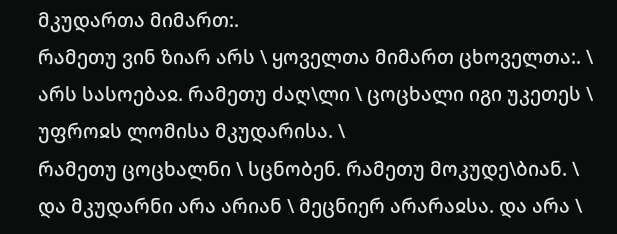მკუდართა მიმართ:.
რამეთუ ვინ ზიარ არს \ ყოველთა მიმართ ცხოველთა:. \ არს სასოებაჲ. რამეთუ ძაღ\ლი \ ცოცხალი იგი უკეთეს \ უფროჲს ლომისა მკუდარისა. \
რამეთუ ცოცხალნი \ სცნობენ. რამეთუ მოკუდე\ბიან. \ და მკუდარნი არა არიან \ მეცნიერ არარაჲსა. და არა \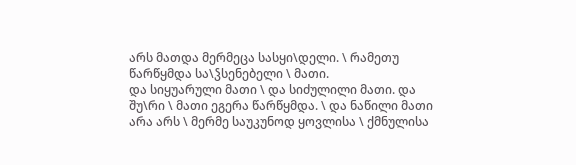არს მათდა მერმეცა სასყი\დელი. \ რამეთუ წარწყმდა სა\ჴსენებელი \ მათი.
და სიყუარული მათი \ და სიძულილი მათი. და შუ\რი \ მათი ეგერა წარწყმდა. \ და ნაწილი მათი არა არს \ მერმე საუკუნოდ ყოვლისა \ ქმნულისა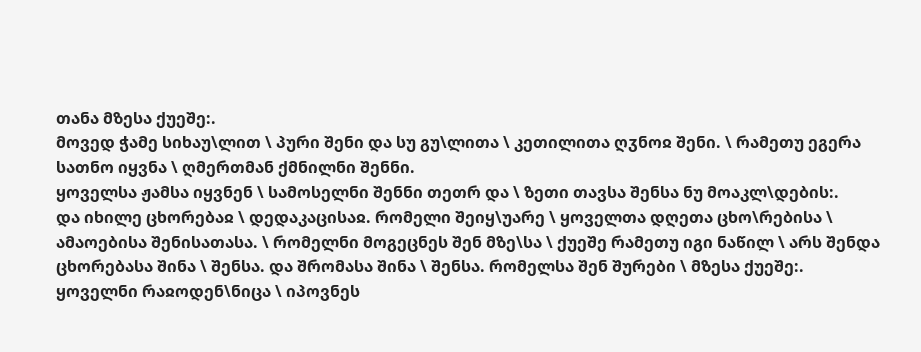თანა მზესა ქუეშე:.
მოვედ ჭამე სიხაუ\ლით \ პური შენი და სუ გუ\ლითა \ კეთილითა ღჳნოჲ შენი. \ რამეთუ ეგერა სათნო იყვნა \ ღმერთმან ქმნილნი შენნი.
ყოველსა ჟამსა იყვნენ \ სამოსელნი შენნი თეთრ და \ ზეთი თავსა შენსა ნუ მოაკლ\დების:.
და იხილე ცხორებაჲ \ დედაკაცისაჲ. რომელი შეიყ\უარე \ ყოველთა დღეთა ცხო\რებისა \ ამაოებისა შენისათასა. \ რომელნი მოგეცნეს შენ მზე\სა \ ქუეშე რამეთუ იგი ნაწილ \ არს შენდა ცხორებასა შინა \ შენსა. და შრომასა შინა \ შენსა. რომელსა შენ შურები \ მზესა ქუეშე:.
ყოველნი რაჲოდენ\ნიცა \ იპოვნეს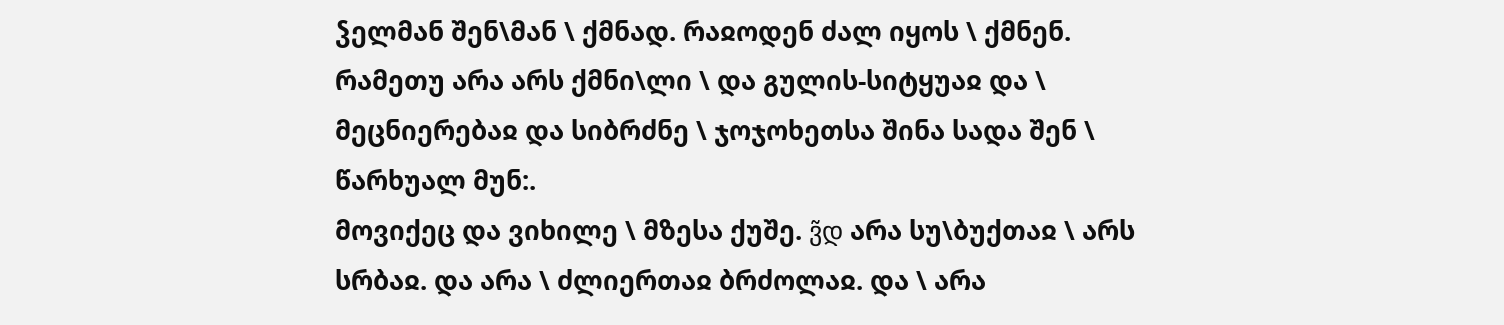ჴელმან შენ\მან \ ქმნად. რაჲოდენ ძალ იყოს \ ქმნენ. რამეთუ არა არს ქმნი\ლი \ და გულის-სიტყუაჲ და \ მეცნიერებაჲ და სიბრძნე \ ჯოჯოხეთსა შინა სადა შენ \ წარხუალ მუნ:.
მოვიქეც და ვიხილე \ მზესა ქუშე. ვ̃დ არა სუ\ბუქთაჲ \ არს სრბაჲ. და არა \ ძლიერთაჲ ბრძოლაჲ. და \ არა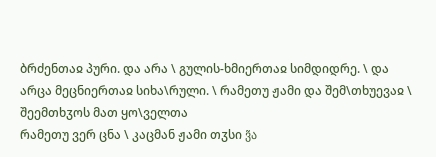ბრძენთაჲ პური. და არა \ გულის-ხმიერთაჲ სიმდიდრე. \ და არცა მეცნიერთაჲ სიხა\რული. \ რამეთუ ჟამი და შემ\თხუევაჲ \ შეემთხჳოს მათ ყო\ველთა
რამეთუ ვერ ცნა \ კაცმან ჟამი თჳსი ვ̃ა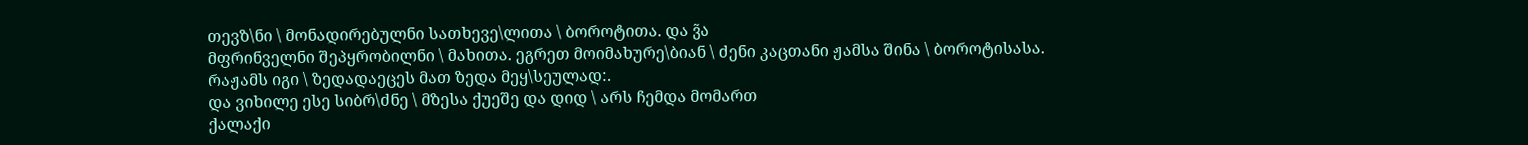თევზ\ნი \ მონადირებულნი სათხევე\ლითა \ ბოროტითა. და ვ̃ა
მფრინველნი შეპყრობილნი \ მახითა. ეგრეთ მოიმახურე\ბიან \ ძენი კაცთანი ჟამსა შინა \ ბოროტისასა. რაჟამს იგი \ ზედადაეცეს მათ ზედა მეყ\სეულად:.
და ვიხილე ესე სიბრ\ძნე \ მზესა ქუეშე და დიდ \ არს ჩემდა მომართ
ქალაქი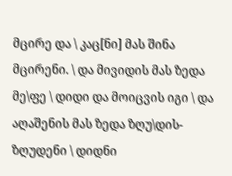მცირე და \ კაც[ნი] მას შინა მცირენი. \ და მივიდის მას ზედა მე\ფე \ დიდი და მოიცვის იგი \ და აღაშენის მას ზედა ზღუ\დის-ზღუდენი \ დიდნი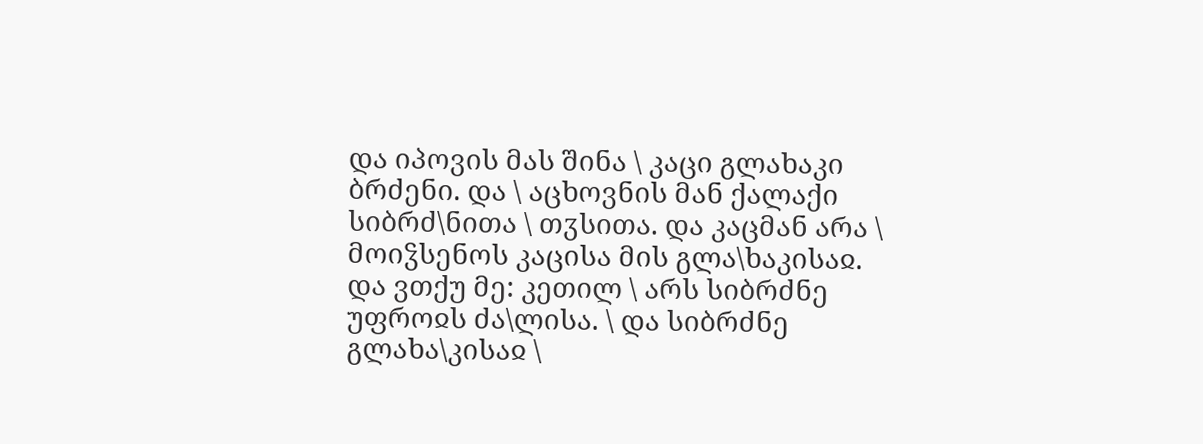და იპოვის მას შინა \ კაცი გლახაკი ბრძენი. და \ აცხოვნის მან ქალაქი სიბრძ\ნითა \ თჳსითა. და კაცმან არა \ მოიჴსენოს კაცისა მის გლა\ხაკისაჲ.
და ვთქუ მე: კეთილ \ არს სიბრძნე უფროჲს ძა\ლისა. \ და სიბრძნე გლახა\კისაჲ \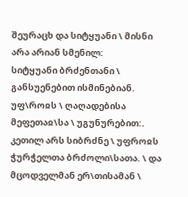შეურაცხ და სიტყუანი \ მისნი არა არიან სმენილ:
სიტყუანი ბრძენთანი \ განსუენებით ისმინებიან. უფ\როჲს \ ღაღადებისა მეფეთაჲ\სა \ უგუნურებით:.
კეთილ არს სიბრძნე \ უფროჲს ჭურჭელთა ბრძოლი\სათა. \ და მცოდველმან ერ\თისამან \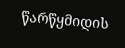წარწყმიდის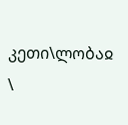კეთი\ლობაჲ \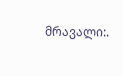მრავალი:.